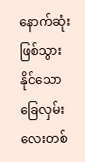နောက်ဆုံးဖြစ်သွားနိုင်သော ခြေလှမ်းလေးတစ်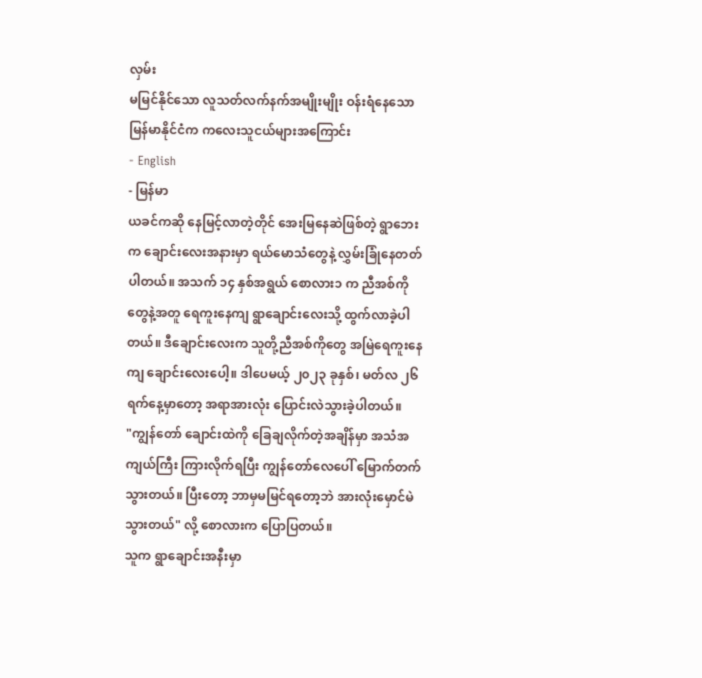လှမ်း
မမြင်နိုင်သော လူသတ်လက်နက်အမျိုးမျိုး ဝန်းရံနေသော မြန်မာနိုင်ငံက ကလေးသူငယ်များအကြောင်း
- English
- မြန်မာ
ယခင်ကဆို နေမြင့်လာတဲ့တိုင် အေးမြနေဆဲဖြစ်တဲ့ ရွာဘေးက ချောင်းလေးအနားမှာ ရယ်မောသံတွေနဲ့ လွှမ်းခြုံနေတတ်ပါတယ်။ အသက် ၁၄ နှစ်အရွယ် စောလား၁ က ညီအစ်ကိုတွေနဲ့အတူ ရေကူးနေကျ ရွာချောင်းလေးသို့ ထွက်လာခဲ့ပါတယ်။ ဒီချောင်းလေးက သူတို့ညီအစ်ကိုတွေ အမြဲရေကူးနေကျ ချောင်းလေးပေါ့။ ဒါပေမယ့် ၂၀၂၃ ခုနှစ်၊ မတ်လ ၂၆ ရက်နေ့မှာတော့ အရာအားလုံး ပြောင်းလဲသွားခဲ့ပါတယ်။
"ကျွန်တော် ချောင်းထဲကို ခြေချလိုက်တဲ့အချိန်မှာ အသံအကျယ်ကြီး ကြားလိုက်ရပြီး ကျွန်တော်လေပေါ် မြောက်တက်သွားတယ်။ ပြီးတော့ ဘာမှမမြင်ရတော့ဘဲ အားလုံးမှောင်မဲသွားတယ်" လို့ စောလားက ပြောပြတယ်။
သူက ရွာချောင်းအနီးမှာ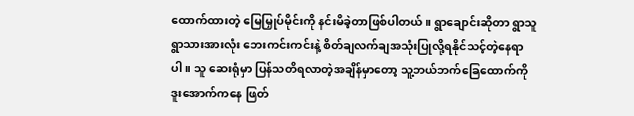ထောက်ထားတဲ့ မြေမြှုပ်မိုင်းကို နင်းမိခဲ့တာဖြစ်ပါတယ်။ ရွာချောင်းဆိုတာ ရွာသူရွာသားအားလုံး ဘေးကင်းကင်းနဲ့ စိတ်ချလက်ချအသုံးပြုလို့ရနိုင်သင့်တဲ့နေရာပါ။ သူ ဆေးရုံမှာ ပြန်သတိရလာတဲ့အချိန်မှာတော့ သူ့ဘယ်ဘက်ခြေထောက်ကို ဒူးအောက်ကနေ ဖြတ်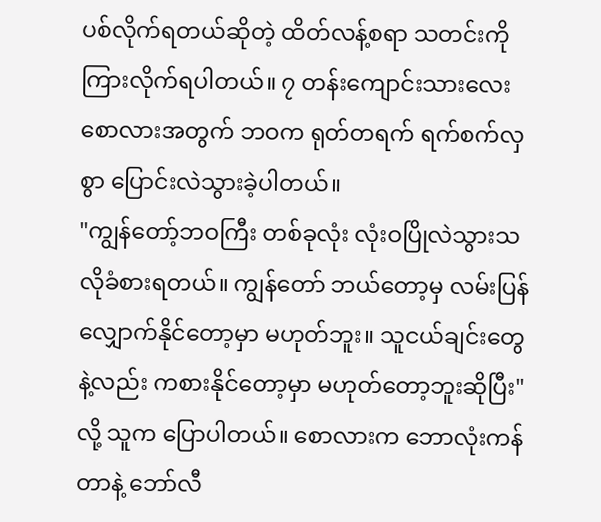ပစ်လိုက်ရတယ်ဆိုတဲ့ ထိတ်လန့်စရာ သတင်းကိုကြားလိုက်ရပါတယ်။ ၇ တန်းကျောင်းသားလေး စောလားအတွက် ဘဝက ရုတ်တရက် ရက်စက်လှစွာ ပြောင်းလဲသွားခဲ့ပါတယ်။
"ကျွန်တော့်ဘဝကြီး တစ်ခုလုံး လုံးဝပြိုလဲသွားသလိုခံစားရတယ်။ ကျွန်တော် ဘယ်တော့မှ လမ်းပြန်လျှောက်နိုင်တော့မှာ မဟုတ်ဘူး။ သူငယ်ချင်းတွေနဲ့လည်း ကစားနိုင်တော့မှာ မဟုတ်တော့ဘူးဆိုပြီး" လို့ သူက ပြောပါတယ်။ စောလားက ဘောလုံးကန်တာနဲ့ ဘော်လီ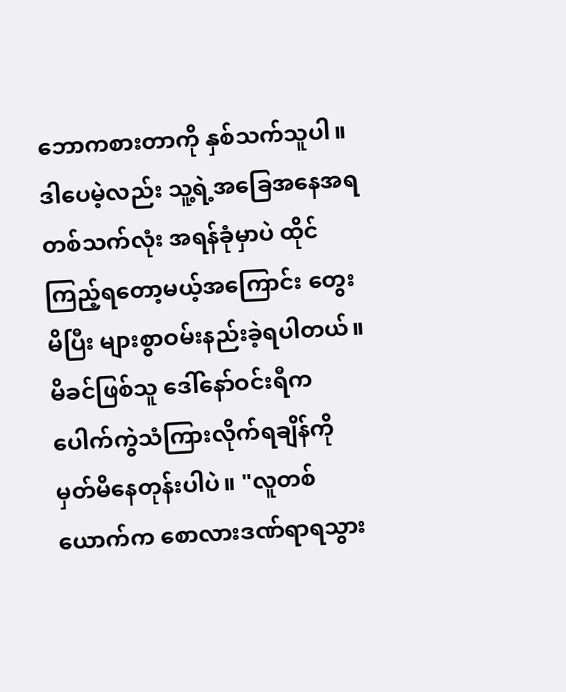ဘောကစားတာကို နှစ်သက်သူပါ။ ဒါပေမဲ့လည်း သူ့ရဲ့အခြေအနေအရ တစ်သက်လုံး အရန်ခုံမှာပဲ ထိုင်ကြည့်ရတော့မယ့်အကြောင်း တွေးမိပြီး များစွာဝမ်းနည်းခဲ့ရပါတယ်။
မိခင်ဖြစ်သူ ဒေါ်နော်ဝင်းရီက ပေါက်ကွဲသံကြားလိုက်ရချိန်ကို မှတ်မိနေတုန်းပါပဲ။ "လူတစ်ယောက်က စောလားဒဏ်ရာရသွား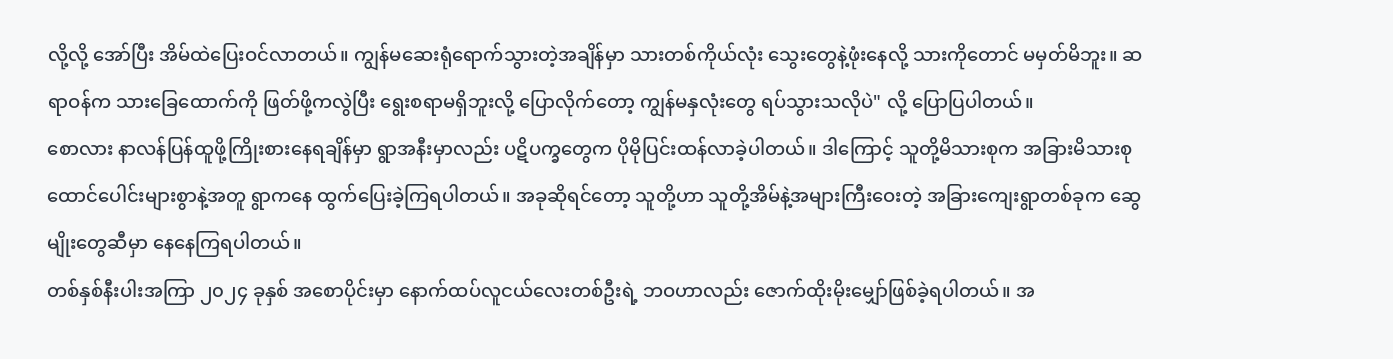လို့လို့ အော်ပြီး အိမ်ထဲပြေးဝင်လာတယ်။ ကျွန်မဆေးရုံရောက်သွားတဲ့အချိန်မှာ သားတစ်ကိုယ်လုံး သွေးတွေနဲ့ဖုံးနေလို့ သားကိုတောင် မမှတ်မိဘူး။ ဆရာဝန်က သားခြေထောက်ကို ဖြတ်ဖို့ကလွဲပြီး ရွေးစရာမရှိဘူးလို့ ပြောလိုက်တော့ ကျွန်မနှလုံးတွေ ရပ်သွားသလိုပဲ" လို့ ပြောပြပါတယ်။
စောလား နာလန်ပြန်ထူဖို့ကြိုးစားနေရချိန်မှာ ရွာအနီးမှာလည်း ပဋိပက္ခတွေက ပိုမိုပြင်းထန်လာခဲ့ပါတယ်။ ဒါကြောင့် သူတို့မိသားစုက အခြားမိသားစု ထောင်ပေါင်းများစွာနဲ့အတူ ရွာကနေ ထွက်ပြေးခဲ့ကြရပါတယ်။ အခုဆိုရင်တော့ သူတို့ဟာ သူတို့အိမ်နဲ့အများကြီးဝေးတဲ့ အခြားကျေးရွာတစ်ခုက ဆွေမျိုးတွေဆီမှာ နေနေကြရပါတယ်။
တစ်နှစ်နီးပါးအကြာ ၂၀၂၄ ခုနှစ် အစောပိုင်းမှာ နောက်ထပ်လူငယ်လေးတစ်ဦးရဲ့ ဘဝဟာလည်း ဇောက်ထိုးမိုးမျှော်ဖြစ်ခဲ့ရပါတယ်။ အ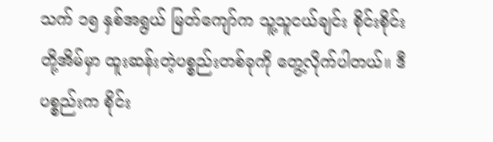သက် ၁၅ နှစ်အရွယ် မြတ်ကျော်က သူ့သူငယ်ချင်း စိုင်းစိုင်းတို့အိမ်မှာ ထူးဆန်းတဲ့ပစ္စည်းတစ်ခုကို တွေ့လိုက်ပါတယ်။ ဒီပစ္စည်းက စိုင်း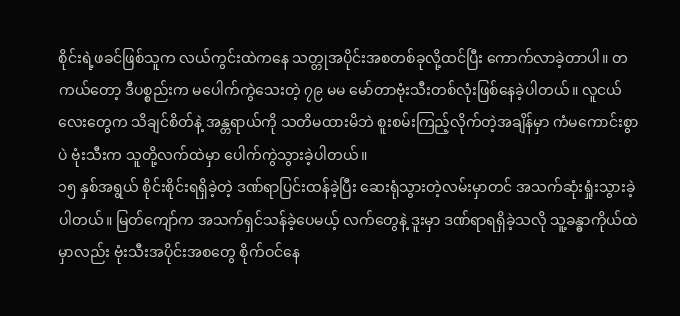စိုင်းရဲ့ဖခင်ဖြစ်သူက လယ်ကွင်းထဲကနေ သတ္တုအပိုင်းအစတစ်ခုလို့ထင်ပြီး ကောက်လာခဲ့တာပါ။ တကယ်တော့ ဒီပစ္စည်းက မပေါက်ကွဲသေးတဲ့ ၇၉ မမ မော်တာဗုံးသီးတစ်လုံးဖြစ်နေခဲ့ပါတယ်။ လူငယ်လေးတွေက သိချင်စိတ်နဲ့ အန္တရာယ်ကို သတိမထားမိဘဲ စူးစမ်းကြည့်လိုက်တဲ့အချိန်မှာ ကံမကောင်းစွာပဲ ဗုံးသီးက သူတို့လက်ထဲမှာ ပေါက်ကွဲသွားခဲ့ပါတယ်။
၁၅ နှစ်အရွယ် စိုင်းစိုင်းရရှိခဲ့တဲ့ ဒဏ်ရာပြင်းထန်ခဲ့ပြီး ဆေးရုံသွားတဲ့လမ်းမှာတင် အသက်ဆုံးရှုံးသွားခဲ့ပါတယ်။ မြတ်ကျော်က အသက်ရှင်သန်ခဲ့ပေမယ့် လက်တွေနဲ့ ဒူးမှာ ဒဏ်ရာရရှိခဲ့သလို သူ့ခန္ဓာကိုယ်ထဲမှာလည်း ဗုံးသီးအပိုင်းအစတွေ စိုက်ဝင်နေ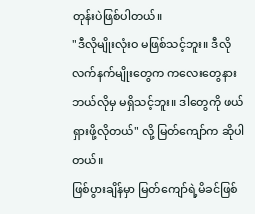တုန်းပဲဖြစ်ပါတယ်။
"ဒီလိုမျိုးလုံးဝ မဖြစ်သင့်ဘူး။ ဒီလိုလက်နက်မျိုးတွေက ကလေးတွေနား ဘယ်လိုမှ မရှိသင့်ဘူး။ ဒါတွေကို ဖယ်ရှားဖို့လိုတယ်" လို့ မြတ်ကျော်က ဆိုပါတယ်။
ဖြစ်ပွားချိန်မှာ မြတ်ကျော်ရဲ့မိခင်ဖြစ်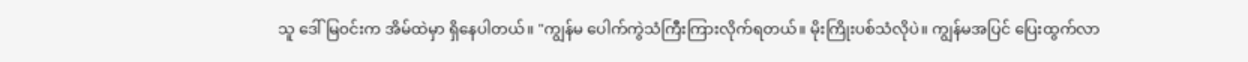သူ ဒေါ်မြဝင်းက အိမ်ထဲမှာ ရှိနေပါတယ်။ "ကျွန်မ ပေါက်ကွဲသံကြီးကြားလိုက်ရတယ်။ မိုးကြိုးပစ်သံလိုပဲ။ ကျွန်မအပြင် ပြေးထွက်လာ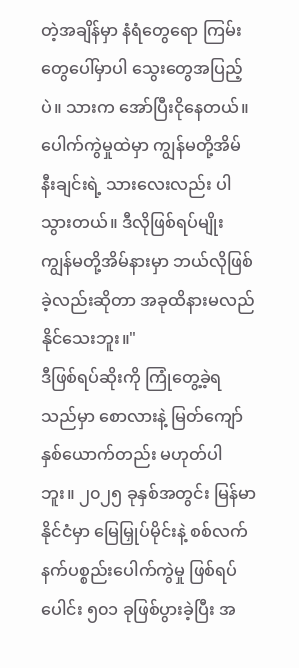တဲ့အချိန်မှာ နံရံတွေရော ကြမ်းတွေပေါ်မှာပါ သွေးတွေအပြည့်ပဲ။ သားက အော်ပြီးငိုနေတယ်။ ပေါက်ကွဲမှုထဲမှာ ကျွန်မတို့အိမ်နီးချင်းရဲ့ သားလေးလည်း ပါသွားတယ်။ ဒီလိုဖြစ်ရပ်မျိုး ကျွန်မတို့အိမ်နားမှာ ဘယ်လိုဖြစ်ခဲ့လည်းဆိုတာ အခုထိနားမလည်နိုင်သေးဘူး။"
ဒီဖြစ်ရပ်ဆိုးကို ကြုံတွေ့ခဲ့ရသည်မှာ စောလားနဲ့ မြတ်ကျော်နှစ်ယောက်တည်း မဟုတ်ပါဘူး။ ၂၀၂၅ ခုနှစ်အတွင်း မြန်မာနိုင်ငံမှာ မြေမြှုပ်မိုင်းနဲ့ စစ်လက်နက်ပစ္စည်းပေါက်ကွဲမှု ဖြစ်ရပ်ပေါင်း ၅၀၁ ခုဖြစ်ပွားခဲ့ပြီး အ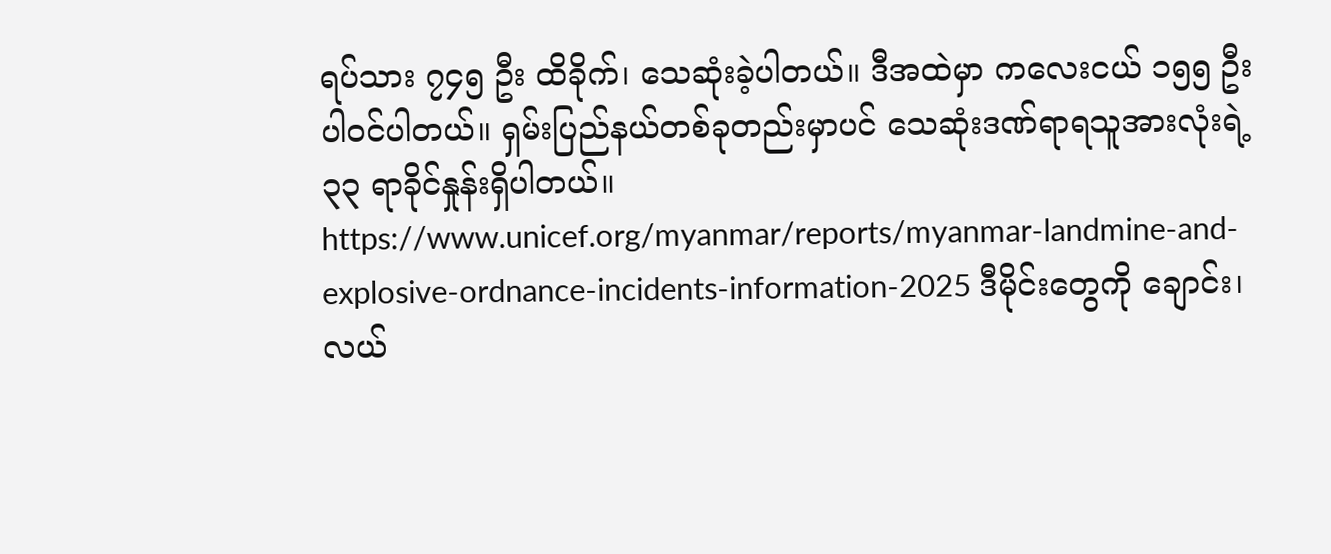ရပ်သား ၇၄၅ ဦး ထိခိုက်၊ သေဆုံးခဲ့ပါတယ်။ ဒီအထဲမှာ ကလေးငယ် ၁၅၅ ဦး ပါဝင်ပါတယ်။ ရှမ်းပြည်နယ်တစ်ခုတည်းမှာပင် သေဆုံးဒဏ်ရာရသူအားလုံးရဲ့ ၃၃ ရာခိုင်နှုန်းရှိပါတယ်။ https://www.unicef.org/myanmar/reports/myanmar-landmine-and-explosive-ordnance-incidents-information-2025 ဒီမိုင်းတွေကို ချောင်း၊ လယ်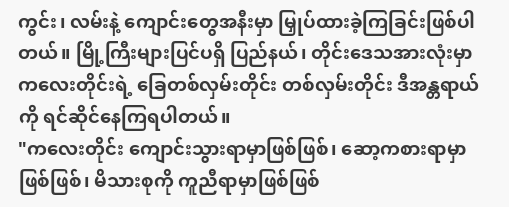ကွင်း၊ လမ်းနဲ့ ကျောင်းတွေအနီးမှာ မြှုပ်ထားခဲ့ကြခြင်းဖြစ်ပါတယ်။ မြို့ကြီးများပြင်ပရှိ ပြည်နယ်၊ တိုင်းဒေသအားလုံးမှာ ကလေးတိုင်းရဲ့ ခြေတစ်လှမ်းတိုင်း တစ်လှမ်းတိုင်း ဒီအန္တရာယ်ကို ရင်ဆိုင်နေကြရပါတယ်။
"ကလေးတိုင်း ကျောင်းသွားရာမှာဖြစ်ဖြစ်၊ ဆော့ကစားရာမှာဖြစ်ဖြစ်၊ မိသားစုကို ကူညီရာမှာဖြစ်ဖြစ်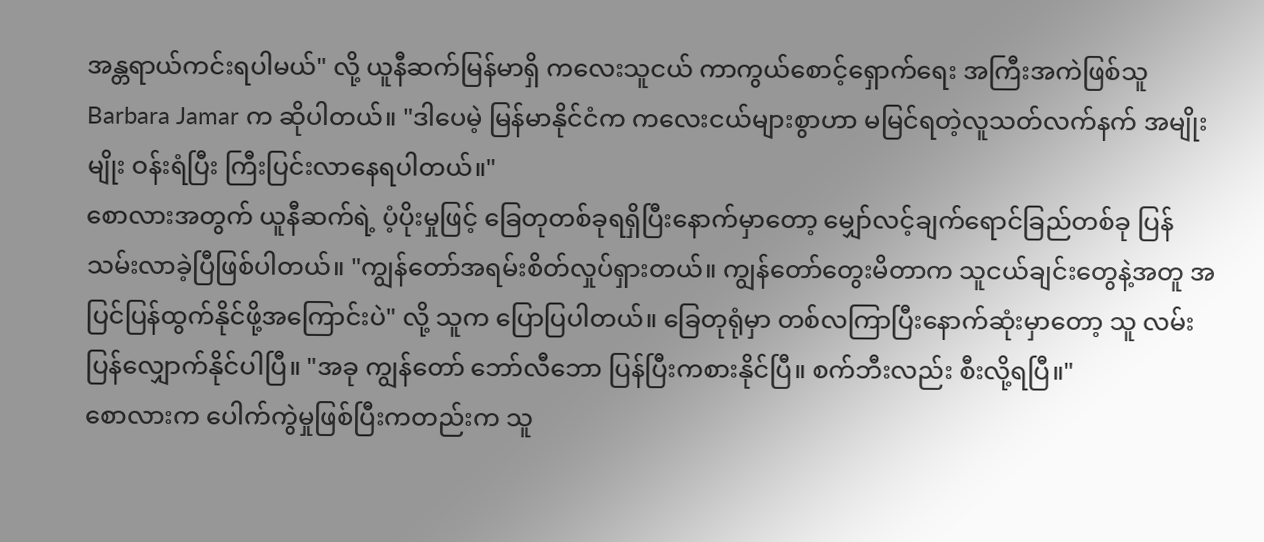အန္တရာယ်ကင်းရပါမယ်" လို့ ယူနီဆက်မြန်မာရှိ ကလေးသူငယ် ကာကွယ်စောင့်ရှောက်ရေး အကြီးအကဲဖြစ်သူ Barbara Jamar က ဆိုပါတယ်။ "ဒါပေမဲ့ မြန်မာနိုင်ငံက ကလေးငယ်များစွာဟာ မမြင်ရတဲ့လူသတ်လက်နက် အမျိုးမျိုး ဝန်းရံပြီး ကြီးပြင်းလာနေရပါတယ်။"
စောလားအတွက် ယူနီဆက်ရဲ့ ပံ့ပိုးမှုဖြင့် ခြေတုတစ်ခုရရှိပြီးနောက်မှာတော့ မျှော်လင့်ချက်ရောင်ခြည်တစ်ခု ပြန်သမ်းလာခဲ့ပြီဖြစ်ပါတယ်။ "ကျွန်တော်အရမ်းစိတ်လှုပ်ရှားတယ်။ ကျွန်တော်တွေးမိတာက သူငယ်ချင်းတွေနဲ့အတူ အပြင်ပြန်ထွက်နိုင်ဖို့အကြောင်းပဲ" လို့ သူက ပြောပြပါတယ်။ ခြေတုရုံမှာ တစ်လကြာပြီးနောက်ဆုံးမှာတော့ သူ လမ်းပြန်လျှောက်နိုင်ပါပြီ။ "အခု ကျွန်တော် ဘော်လီဘော ပြန်ပြီးကစားနိုင်ပြီ။ စက်ဘီးလည်း စီးလို့ရပြီ။"
စောလားက ပေါက်ကွဲမှုဖြစ်ပြီးကတည်းက သူ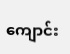ကျောင်း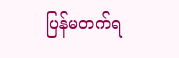ပြန်မတက်ရ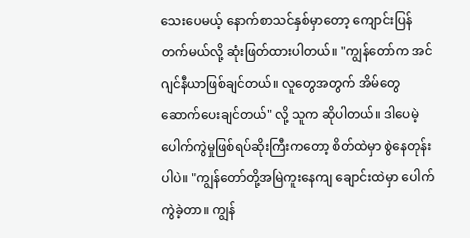သေးပေမယ့် နောက်စာသင်နှစ်မှာတော့ ကျောင်းပြန်တက်မယ်လို့ ဆုံးဖြတ်ထားပါတယ်။ "ကျွန်တော်က အင်ဂျင်နီယာဖြစ်ချင်တယ်။ လူတွေအတွက် အိမ်တွေဆောက်ပေးချင်တယ်" လို့ သူက ဆိုပါတယ်။ ဒါပေမဲ့ ပေါက်ကွဲမှုဖြစ်ရပ်ဆိုးကြီးကတော့ စိတ်ထဲမှာ စွဲနေတုန်းပါပဲ။ "ကျွန်တော်တို့အမြဲကူးနေကျ ချောင်းထဲမှာ ပေါက်ကွဲခဲ့တာ။ ကျွန်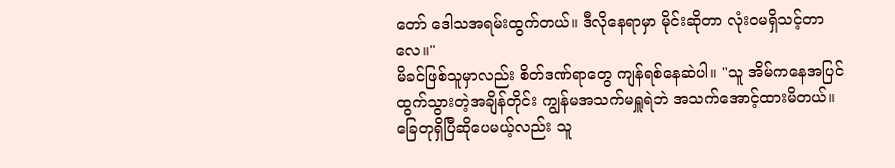တော် ဒေါသအရမ်းထွက်တယ်။ ဒီလိုနေရာမှာ မိုင်းဆိုတာ လုံးဝမရှိသင့်တာလေ။"
မိခင်ဖြစ်သူမှာလည်း စိတ်ဒဏ်ရာတွေ ကျန်ရစ်နေဆဲပါ။ "သူ အိမ်ကနေအပြင်ထွက်သွားတဲ့အချိန်တိုင်း ကျွန်မအသက်မရှူရဲဘဲ အသက်အောင့်ထားမိတယ်။ ခြေတုရှိပြီဆိုပေမယ့်လည်း သူ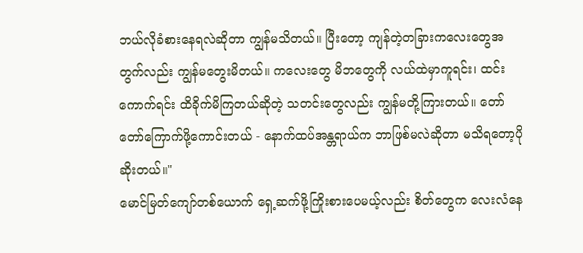ဘယ်လိုခံစားနေရလဲဆိုတာ ကျွန်မသိတယ်။ ပြီးတော့ ကျန်တဲ့တခြားကလေးတွေအတွက်လည်း ကျွန်မတွေးမိတယ်။ ကလေးတွေ မိဘတွေကို လယ်ထဲမှာကူရင်း၊ ထင်းကောက်ရင်း ထိခိုက်မိကြတယ်ဆိုတဲ့ သတင်းတွေလည်း ကျွန်မတို့ကြားတယ်။ တော်တော်ကြောက်ဖို့ကောင်းတယ် - နောက်ထပ်အန္တရာယ်က ဘာဖြစ်မလဲဆိုတာ မသိရတော့ပိုဆိုးတယ်။"
မောင်မြတ်ကျော်တစ်ယောက် ရှေ့ဆက်ဖို့ကြိုးစားပေမယ့်လည်း စိတ်တွေက လေးလံနေ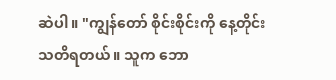ဆဲပါ။ "ကျွန်တော် စိုင်းစိုင်းကို နေ့တိုင်းသတိရတယ်။ သူက ဘော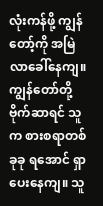လုံးကန်ဖို့ ကျွန်တော့်ကို အမြဲလာခေါ်နေကျ။ ကျွန်တော်တို့ ဗိုက်ဆာရင် သူက စားစရာတစ်ခုခု ရအောင် ရှာပေးနေကျ။ သူ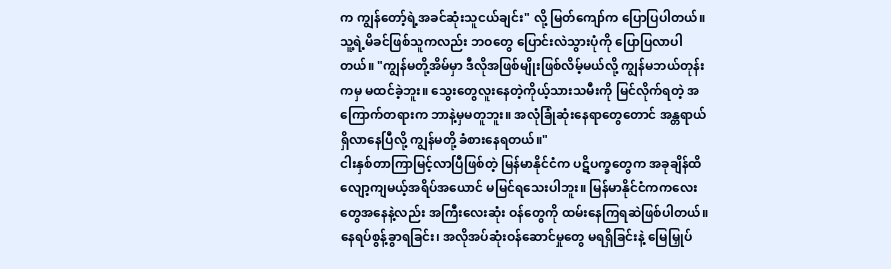က ကျွန်တော့်ရဲ့အခင်ဆုံးသူငယ်ချင်း" လို့ မြတ်ကျော်က ပြောပြပါတယ်။
သူ့ရဲ့မိခင်ဖြစ်သူကလည်း ဘဝတွေ ပြောင်းလဲသွားပုံကို ပြောပြလာပါတယ်။ "ကျွန်မတို့အိမ်မှာ ဒီလိုအဖြစ်မျိုးဖြစ်လိမ့်မယ်လို့ ကျွန်မဘယ်တုန်းကမှ မထင်ခဲ့ဘူး။ သွေးတွေလူးနေတဲ့ကိုယ့်သားသမီးကို မြင်လိုက်ရတဲ့ အကြောက်တရားက ဘာနဲ့မှမတူဘူး။ အလုံခြုံဆုံးနေရာတွေတောင် အန္တရာယ်ရှိလာနေပြီလို့ ကျွန်မတို့ ခံစားနေရတယ်။"
ငါးနှစ်တာကြာမြင့်လာပြီဖြစ်တဲ့ မြန်မာနိုင်ငံက ပဋိပက္ခတွေက အခုချိန်ထိ လျော့ကျမယ့်အရိပ်အယောင် မမြင်ရသေးပါဘူး။ မြန်မာနိုင်ငံကကလေးတွေအနေနဲ့လည်း အကြီးလေးဆုံး ဝန်တွေကို ထမ်းနေကြရဆဲဖြစ်ပါတယ်။ နေရပ်စွန့်ခွာရခြင်း၊ အလိုအပ်ဆုံးဝန်ဆောင်မှုတွေ မရရှိခြင်းနဲ့ မြေမြှုပ်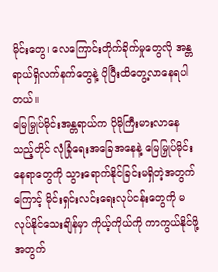မိုင်းတွေ၊ လေကြောင်းတိုက်ခိုက်မှုတွေလို အန္တရာယ်ရှိလက်နက်တွေနဲ့ ပိုပြီးထိတွေ့လာနေရပါတယ်။
မြေမြှုပ်မိုင်းအန္တရာယ်က ပိုမိုကြီးမားလာနေသည့်တိုင် လုံခြုံရေးအခြေအနေနဲ့ မြေမြှုပ်မိုင်းနေရာတွေကို သွားရောက်နိုင်ခြင်းမရှိတဲ့အတွက်ကြောင့် မိုင်းရှင်းလင်းရေးလုပ်ငန်းတွေကို မလုပ်နိုင်သေးချိန်မှာ ကိုယ့်ကိုယ်ကို ကာကွယ်နိုင်ဖို့အတွက်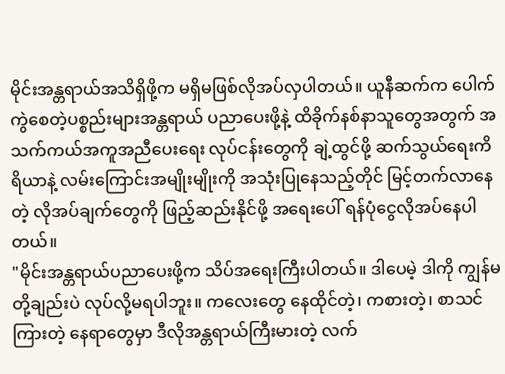မိုင်းအန္တရာယ်အသိရှိဖို့က မရှိမဖြစ်လိုအပ်လှပါတယ်။ ယူနီဆက်က ပေါက်ကွဲစေတဲ့ပစ္စည်းများအန္တရာယ် ပညာပေးဖို့နဲ့ ထိခိုက်နစ်နာသူတွေအတွက် အသက်ကယ်အကူအညီပေးရေး လုပ်ငန်းတွေကို ချဲ့ထွင်ဖို့ ဆက်သွယ်ရေးကိရိယာနဲ့ လမ်းကြောင်းအမျိုးမျိုးကို အသုံးပြုနေသည့်တိုင် မြင့်တက်လာနေတဲ့ လိုအပ်ချက်တွေကို ဖြည့်ဆည်းနိုင်ဖို့ အရေးပေါ် ရန်ပုံငွေလိုအပ်နေပါတယ်။
"မိုင်းအန္တရာယ်ပညာပေးဖို့က သိပ်အရေးကြီးပါတယ်။ ဒါပေမဲ့ ဒါကို ကျွန်မတို့ချည်းပဲ လုပ်လို့မရပါဘူး။ ကလေးတွေ နေထိုင်တဲ့၊ ကစားတဲ့၊ စာသင်ကြားတဲ့ နေရာတွေမှာ ဒီလိုအန္တရာယ်ကြီးမားတဲ့ လက်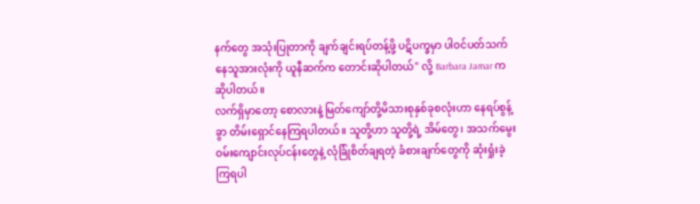နက်တွေ အသုံးပြုတာကို ချက်ချင်းရပ်တန့်ဖို့ ပဋိပက္ခမှာ ပါဝင်ပတ်သက်နေသူအားလုံးကို ယူနီဆက်က တောင်းဆိုပါတယ်" လို့ Barbara Jamar က ဆိုပါတယ်။
လက်ရှိမှာတော့ စောလားနဲ့ မြတ်ကျော်တို့မိသားစုနှစ်ခုစလုံးဟာ နေရပ်စွန့်ခွာ တိမ်းရှောင်နေကြရပါတယ်။ သူတို့ဟာ သူတို့ရဲ့ အိမ်တွေ၊ အသက်မွေးဝမ်းကျောင်းလုပ်ငန်းတွေနဲ့ လုံခြုံစိတ်ချရတဲ့ ခံစားချက်တွေကို ဆုံးရှုံးခဲ့ကြရပါ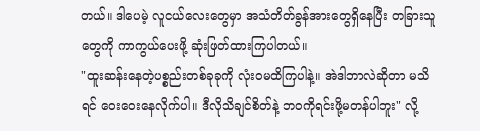တယ်။ ဒါပေမဲ့ လူငယ်လေးတွေမှာ အသံတိတ်ခွန်အားတွေရှိနေပြီး တခြားသူတွေကို ကာကွယ်ပေးဖို့ ဆုံးဖြတ်ထားကြပါတယ်။
"ထူးဆန်းနေတဲ့ပစ္စည်းတစ်ခုခုကို လုံးဝမထိကြပါနဲ့။ အဲဒါဘာလဲဆိုတာ မသိရင် ဝေးဝေးနေလိုက်ပါ။ ဒီလိုသိချင်စိတ်နဲ့ ဘဝကိုရင်းဖို့မတန်ပါဘူး" လို့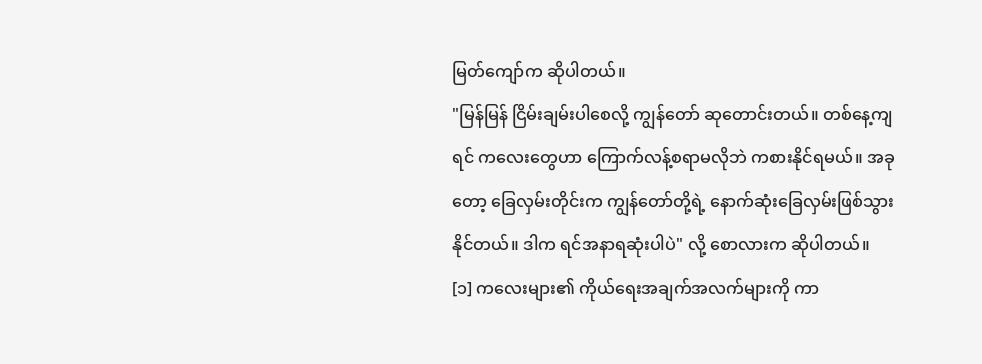မြတ်ကျော်က ဆိုပါတယ်။
"မြန်မြန် ငြိမ်းချမ်းပါစေလို့ ကျွန်တော် ဆုတောင်းတယ်။ တစ်နေ့ကျရင် ကလေးတွေဟာ ကြောက်လန့်စရာမလိုဘဲ ကစားနိုင်ရမယ်။ အခုတော့ ခြေလှမ်းတိုင်းက ကျွန်တော်တို့ရဲ့ နောက်ဆုံးခြေလှမ်းဖြစ်သွားနိုင်တယ်။ ဒါက ရင်အနာရဆုံးပါပဲ" လို့ စောလားက ဆိုပါတယ်။
[၁] ကလေးများ၏ ကိုယ်ရေးအချက်အလက်များကို ကာ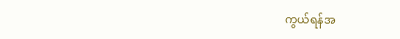ကွယ်ရန်အ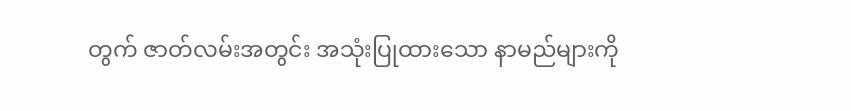တွက် ဇာတ်လမ်းအတွင်း အသုံးပြုထားသော နာမည်များကို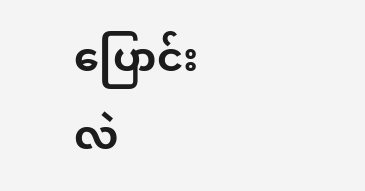ပြောင်းလဲ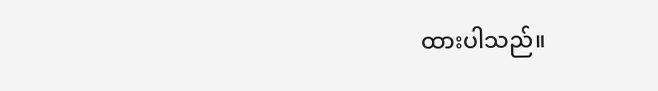ထားပါသည်။